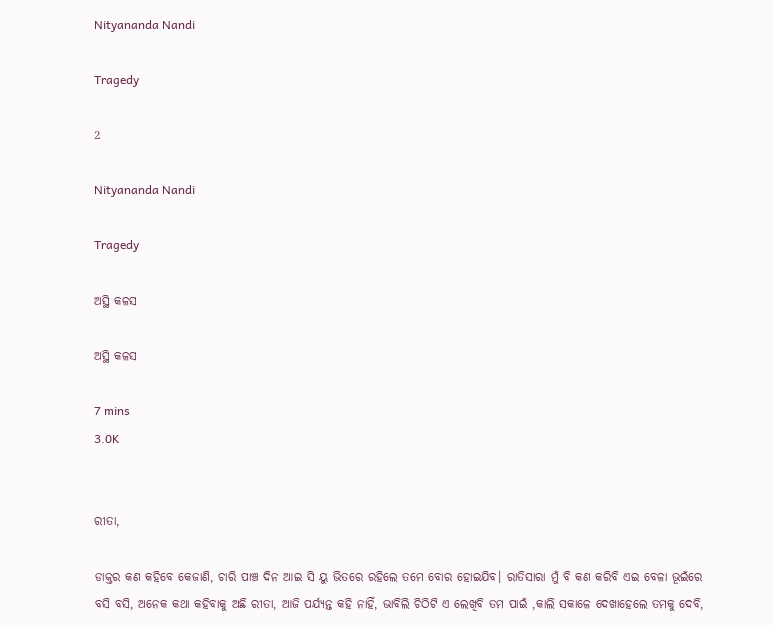Nityananda Nandi

Tragedy

2

Nityananda Nandi

Tragedy

ଅସ୍ଥି କଳସ

ଅସ୍ଥି କଳସ

7 mins
3.0K


ରୀତା,

ଡାକ୍ତର କଣ କହିବେ କେଜାଣି, ଚାରି ପାଞ୍ଚ ଦିନ ଆଇ ସି ୟୁ ଭିତରେ ରହିଲେ ତମେ ବୋର ହୋଇଯିବ। ରାତିସାରା ମୁଁ ବି କଣ କରିବି ଏଇ ବେଳା ଭୂଇଁରେ ବସି ବସି, ଅନେକ କଥା କହିବାକୁ ଅଛି ରୀତା, ଆଜି ପର୍ଯ୍ୟନ୍ତ କହି ନାହିଁ, ଭାବିଲି ଚିଠିଟି ଏ ଲେଖିବି ତମ ପାଇଁ ,କାଲି ସକାଳେ ଦେଖାହେଲେ ତମକୁ ଦେବି,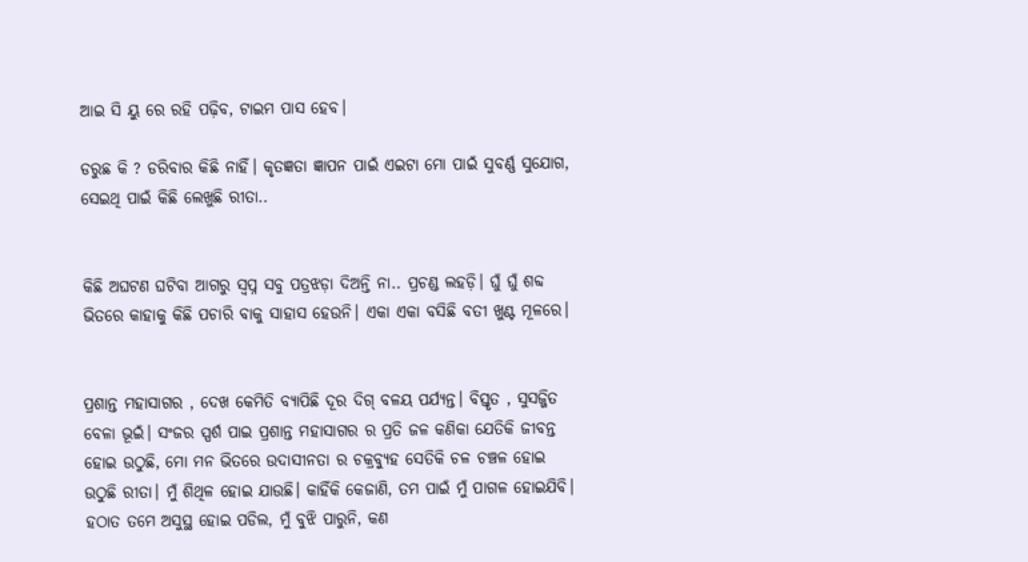ଆଇ ସି ୟୁ ରେ ରହି ପଢ଼ିବ, ଟାଇମ ପାସ ହେବ।

ଡରୁଛ କି ? ଡରିବାର କିଛି ନାହିଁ। କୃତଜ୍ଞତା ଜ୍ଞାପନ ପାଇଁ ଏଇଟା ମୋ ପାଇଁ ସୁବର୍ଣ୍ଣ ସୁଯୋଗ, ସେଇଥି ପାଇଁ କିଛି ଲେଖୁଛି ରୀତା..


କିଛି ଅଘଟଣ ଘଟିବା ଆଗରୁ ସ୍ବପ୍ନ ସବୁ ପତ୍ରଝଡ଼ା ଦିଅନ୍ତି ନା.. ପ୍ରଚଣ୍ଡ ଲହଡ଼ି। ଘୁଁ ଘୁଁ ଶବ୍ଦ ଭିତରେ କାହାକୁ କିଛି ପଚାରି ବାକୁ ସାହାସ ହେଉନି। ଏକା ଏକା ବସିଛି ବତୀ ଖୁଣ୍ଟ ମୂଳରେ।


ପ୍ରଶାନ୍ତ ମହାସାଗର , ଦେଖ କେମିତି ବ୍ୟାପିଛି ଦୂର ଦିଗ୍ ବଳୟ ପର୍ଯ୍ୟନ୍ତ। ବିସ୍ତୃତ , ସୁସଜ୍ଜିତ ବେଳା ଭୂଇଁ। ସଂଜର ସ୍ପର୍ଶ ପାଇ ପ୍ରଶାନ୍ତ ମହାସାଗର ର ପ୍ରତି ଜଳ କଣିକା ଯେତିକି ଜୀବନ୍ତ ହୋଇ ଉଠୁଛି, ମୋ ମନ ଭିତରେ ଉଦାସୀନତା ର ଚକ୍ରବ୍ୟୁହ ସେତିକି ଚଳ ଚଞ୍ଚଳ ହୋଇ ଉଠୁଛି ରୀତା। ମୁଁ ଶିଥିଳ ହୋଇ ଯାଉଛି। କାହିଁକି କେଜାଣି, ତମ ପାଇଁ ମୁଁ ପାଗଳ ହୋଇଯିବି। ହଠାତ ତମେ ଅସୁସ୍ଥ ହୋଇ ପଡିଲ, ମୁଁ ବୁଝି ପାରୁନି, କଣ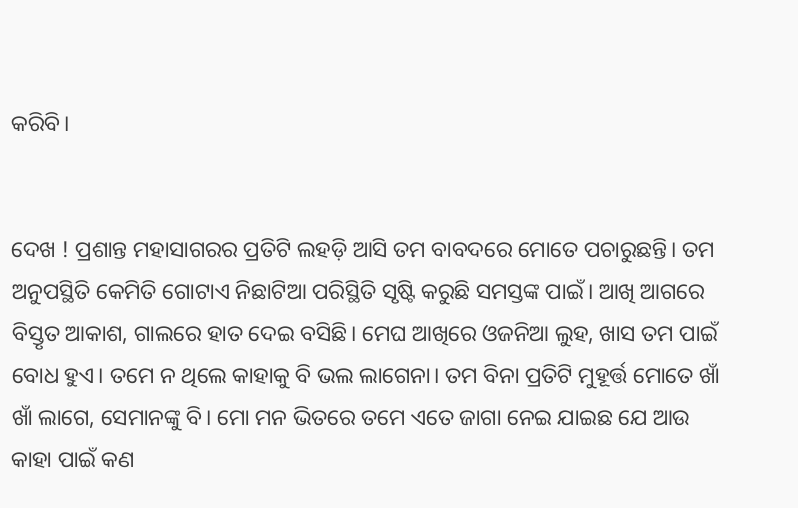କରିବି।


ଦେଖ ! ପ୍ରଶାନ୍ତ ମହାସାଗରର ପ୍ରତିଟି ଲହଡ଼ି ଆସି ତମ ବାବଦରେ ମୋତେ ପଚାରୁଛନ୍ତି। ତମ ଅନୁପସ୍ଥିତି କେମିତି ଗୋଟାଏ ନିଛାଟିଆ ପରିସ୍ଥିତି ସୃଷ୍ଟି କରୁଛି ସମସ୍ତଙ୍କ ପାଇଁ। ଆଖି ଆଗରେ ବିସ୍ତୃତ ଆକାଶ, ଗାଲରେ ହାତ ଦେଇ ବସିଛି। ମେଘ ଆଖିରେ ଓଜନିଆ ଲୁହ, ଖାସ ତମ ପାଇଁ ବୋଧ ହୁଏ। ତମେ ନ ଥିଲେ କାହାକୁ ବି ଭଲ ଲାଗେନା। ତମ ବିନା ପ୍ରତିଟି ମୁହୂର୍ତ୍ତ ମୋତେ ଖାଁ ଖାଁ ଲାଗେ, ସେମାନଙ୍କୁ ବି। ମୋ ମନ ଭିତରେ ତମେ ଏତେ ଜାଗା ନେଇ ଯାଇଛ ଯେ ଆଉ କାହା ପାଇଁ କଣ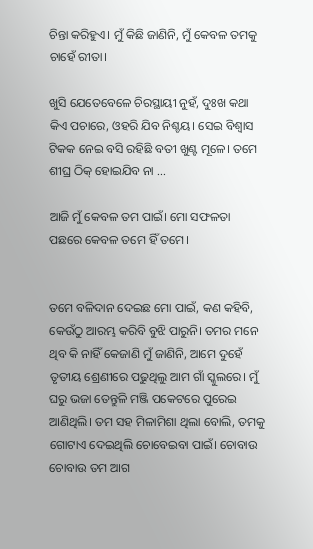ଚିନ୍ତା କରିହୁଏ। ମୁଁ କିଛି ଜାଣିନି, ମୁଁ କେବଳ ତମକୁ ଚାହେଁ ରୀତା।

ଖୁସି ଯେତେବେଳେ ଚିରସ୍ଥାୟୀ ନୁହଁ, ଦୁଃଖ କଥା କିଏ ପଚାରେ, ଓହରି ଯିବ ନିଶ୍ଚୟ। ସେଇ ବିଶ୍ୱାସ ଟିକକ ନେଇ ବସି ରହିଛି ବତୀ ଖୁଣ୍ଟ ମୂଳେ। ତମେ ଶୀଘ୍ର ଠିକ୍ ହୋଇଯିବ ନା ...

ଆଜି ମୁଁ କେବଳ ତମ ପାଇଁ। ମୋ ସଫଳତା ପଛରେ କେବଳ ତମେ ହିଁ ତମେ।


ତମେ ବଳିଦାନ ଦେଇଛ ମୋ ପାଇଁ, କଣ କହିବି, କେଉଁଠୁ ଆରମ୍ଭ କରିବି ବୁଝି ପାରୁନି। ତମର ମନେ ଥିବ କି ନାହିଁ କେଜାଣି ମୁଁ ଜାଣିନି, ଆମେ ଦୁହେଁ ତୃତୀୟ ଶ୍ରେଣୀରେ ପଢୁଥିଲୁ ଆମ ଗାଁ ସ୍କୁଲରେ। ମୁଁ ଘରୁ ଭଜା ତେନ୍ତୁଳି ମଞ୍ଜି ପକେଟରେ ପୁରେଇ ଆଣିଥିଲି। ତମ ସହ ମିଳାମିଶା ଥିଲା ବୋଲି, ତମକୁ ଗୋଟାଏ ଦେଇଥିଲି ଚୋବେଇବା ପାଇଁ। ଚୋବାଉ ଚୋବାଉ ତମ ଆଗ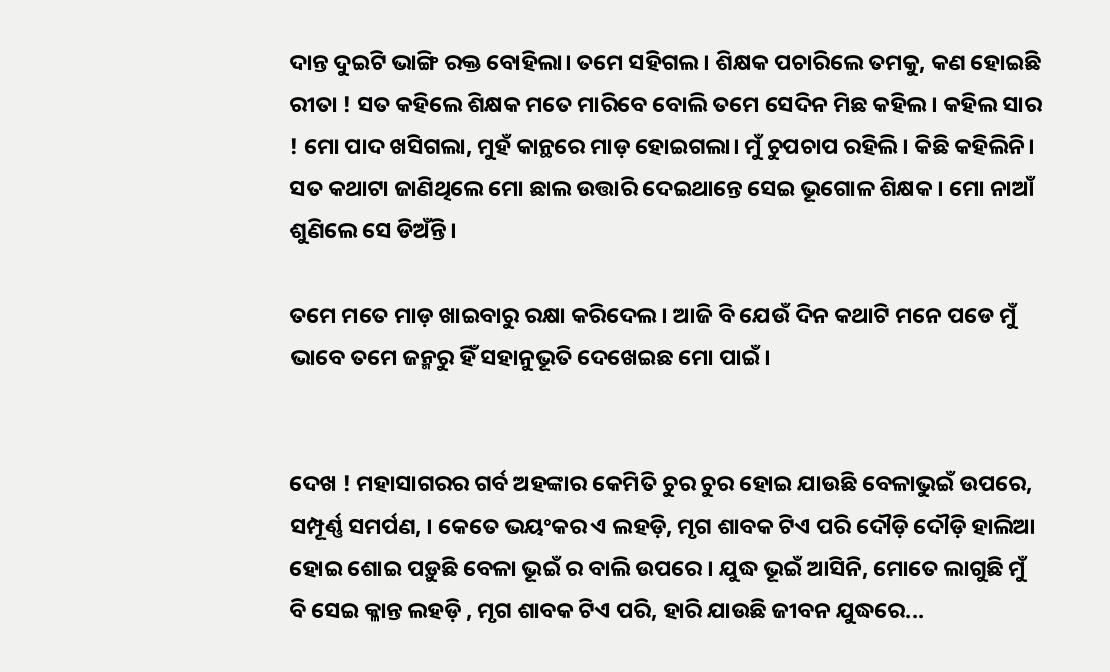ଦାନ୍ତ ଦୁଇଟି ଭାଙ୍ଗି ରକ୍ତ ବୋହିଲା। ତମେ ସହିଗଲ। ଶିକ୍ଷକ ପଚାରିଲେ ତମକୁ, କଣ ହୋଇଛି ରୀତା ! ସତ କହିଲେ ଶିକ୍ଷକ ମତେ ମାରିବେ ବୋଲି ତମେ ସେଦିନ ମିଛ କହିଲ। କହିଲ ସାର ! ମୋ ପାଦ ଖସିଗଲା, ମୁହଁ କାନ୍ଥରେ ମାଡ଼ ହୋଇଗଲା। ମୁଁ ଚୁପଚାପ ରହିଲି। କିଛି କହିଲିନି। ସତ କଥାଟା ଜାଣିଥିଲେ ମୋ ଛାଲ ଉତ୍ତାରି ଦେଇଥାନ୍ତେ ସେଇ ଭୂଗୋଳ ଶିକ୍ଷକ। ମୋ ନାଆଁ ଶୁଣିଲେ ସେ ଡିଅଁନ୍ତି।

ତମେ ମତେ ମାଡ଼ ଖାଇବାରୁ ରକ୍ଷା କରିଦେଲ। ଆଜି ବି ଯେଉଁ ଦିନ କଥାଟି ମନେ ପଡେ ମୁଁ ଭାବେ ତମେ ଜନ୍ମରୁ ହିଁ ସହାନୁଭୂତି ଦେଖେଇଛ ମୋ ପାଇଁ।


ଦେଖ ! ମହାସାଗରର ଗର୍ବ ଅହଙ୍କାର କେମିତି ଚୁର ଚୁର ହୋଇ ଯାଉଛି ବେଳାଭୁଇଁ ଉପରେ, ସମ୍ପୂର୍ଣ୍ଣ ସମର୍ପଣ, । କେତେ ଭୟଂକର ଏ ଲହଡ଼ି, ମୃଗ ଶାବକ ଟିଏ ପରି ଦୌଡ଼ି ଦୌଡ଼ି ହାଲିଆ ହୋଇ ଶୋଇ ପଡ଼ୁଛି ବେଳା ଭୂଇଁ ର ବାଲି ଉପରେ । ଯୁଦ୍ଧ ଭୂଇଁ ଆସିନି, ମୋତେ ଲାଗୁଛି ମୁଁ ବି ସେଇ କ୍ଳାନ୍ତ ଲହଡ଼ି , ମୃଗ ଶାବକ ଟିଏ ପରି, ହାରି ଯାଉଛି ଜୀବନ ଯୁଦ୍ଧରେ...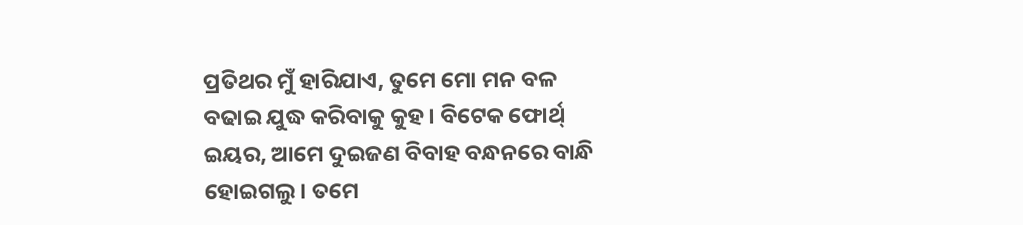ପ୍ରତିଥର ମୁଁ ହାରିଯାଏ, ତୁମେ ମୋ ମନ ବଳ ବଢାଇ ଯୁଦ୍ଧ କରିବାକୁ କୁହ। ବିଟେକ ଫୋର୍ଥ୍ ଇୟର, ଆମେ ଦୁଇଜଣ ବିବାହ ବନ୍ଧନରେ ବାନ୍ଧି ହୋଇଗଲୁ। ତମେ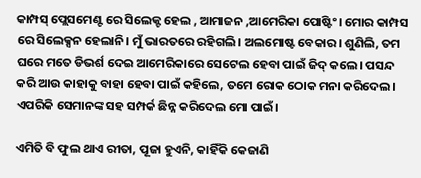କାମ୍ପସ୍ ପ୍ଲେସମେଣ୍ଟ ରେ ସିଲେକ୍ଟ ହେଲ , ଆମାଜନ ,ଆମେରିକା ପୋଷ୍ଟିଂ। ମୋର କାମ୍ପସ ରେ ସିଲେକ୍ସନ ହେଲାନି। ମୁଁ ଭାରତରେ ରହିଗଲି। ଅଲମୋଷ୍ଟ ବେକାର। ଶୁଣିଲି, ତମ ଘରେ ମତେ ଡିଭର୍ଶ ଦେଇ ଆମେରିକାରେ ସେଟେଲ ହେବା ପାଇଁ ଜିଦ୍ କଲେ। ପସନ୍ଦ କରି ଆଉ କାହାକୁ ବାହା ହେବା ପାଇଁ କହିଲେ, ତମେ ରୋକ ଠୋକ ମନା କରିଦେଲ। ଏପରିକି ସେମାନଙ୍କ ସହ ସମ୍ପର୍କ ଛିନ୍ନ କରିଦେଲ ମୋ ପାଇଁ।

ଏମିତି ବି ଫୁଲ ଥାଏ ରୀତା, ପୂଜା ହୁଏନି, କାହିଁକି କେଜାଣି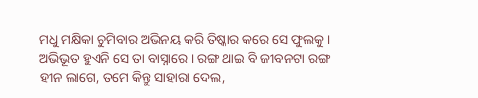ମଧୁ ମକ୍ଷିକା ଚୁମିବାର ଅଭିନୟ କରି ତିଷ୍କାର କରେ ସେ ଫୁଲକୁ। ଅଭିଭୂତ ହୁଏନି ସେ ତା ବାସ୍ନାରେ। ରଙ୍ଗ ଥାଇ ବି ଜୀବନଟା ରଙ୍ଗ ହୀନ ଲାଗେ, ତମେ କିନ୍ତୁ ସାହାରା ଦେଲ,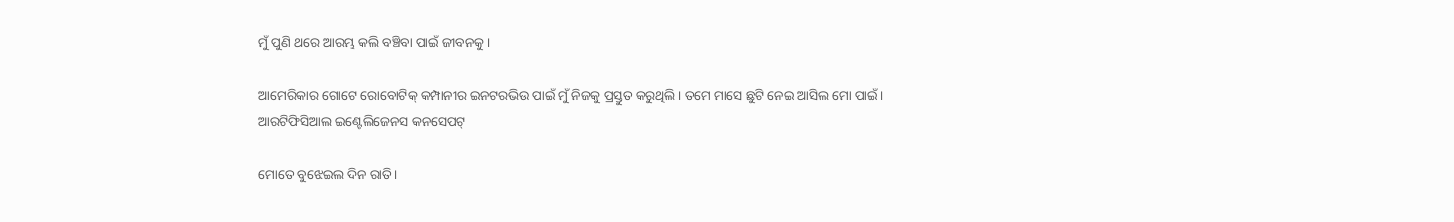ମୁଁ ପୁଣି ଥରେ ଆରମ୍ଭ କଲି ବଞ୍ଚିବା ପାଇଁ ଜୀବନକୁ।

ଆମେରିକାର ଗୋଟେ ରୋବୋଟିକ୍ କମ୍ପାନୀର ଇନଟରଭିଉ ପାଇଁ ମୁଁ ନିଜକୁ ପ୍ରସ୍ତୁତ କରୁଥିଲି। ତମେ ମାସେ ଛୁଟି ନେଇ ଆସିଲ ମୋ ପାଇଁ। ଆରଟିଫିସିଆଲ ଇଣ୍ଟେଲିଜେନସ କନସେପଟ୍

ମୋତେ ବୁଝେଇଲ ଦିନ ରାତି।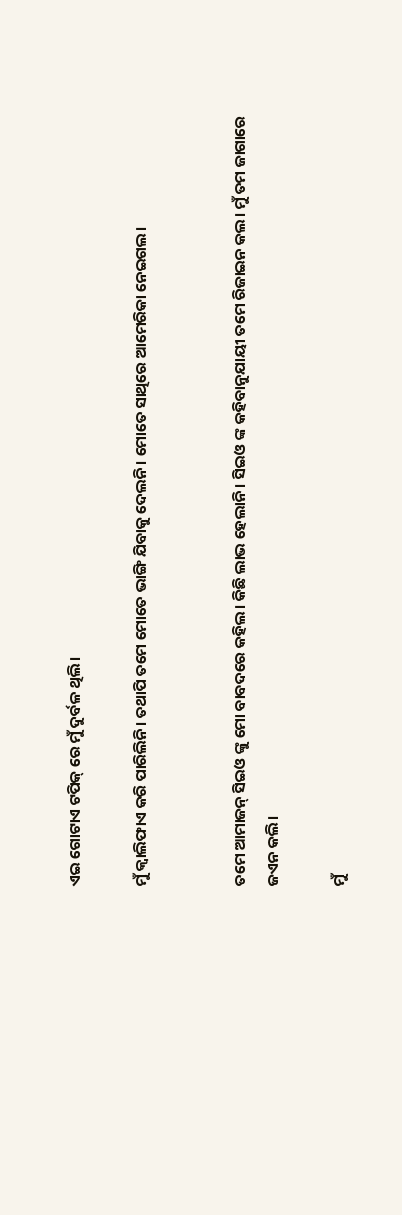ଏଇ ଗୋଟାଏ ଟପିକ୍ ରେ ମୁଁ ଦୁର୍ବଳ ଥିଲି।

ମୁଁ କ୍ୱାଲିଫାଏ କରି ପାରିଲିନି। ତଥାପି ତମେ ମୋତେ ଭାଙ୍ଗି ଯିବାକୁ ଦେଲନି। ମୋତେ ସାଥିରେ ଆମେରିକା ନେଇଗଲ।


ତମେ ଆମାଜନ୍ ସିଇଓ ଙ୍କୁ ମୋ ବାବଦରେ କହିଲ। କିଛି ଲାଭ ହେଲାନି। ସିଇଓ ଙ୍କ କହିବାନୁଯାୟୀ ତମେ ରିଜାଇନ କଲ। ମୁଁ ତମ ଜାଗାରେ ଜଏନ କଲି।

ମୁଁ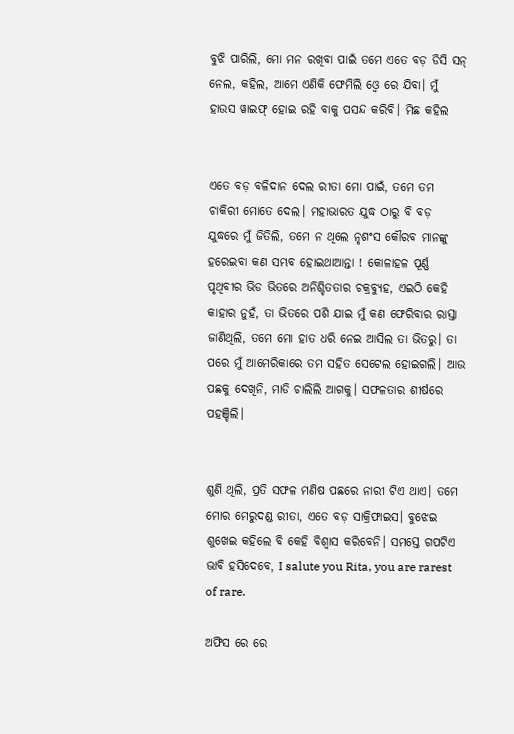ବୁଝି ପାରିଲି, ମୋ ମନ ରଖିବା ପାଇଁ ତମେ ଏତେ ବଡ଼ ଡିସି ସନ୍ ନେଲ, କହିଲ, ଆମେ ଏଣିକି ଫେମିଲି ଓ୍ୱେ ରେ ଯିବା। ମୁଁ ହାଉସ ୱାଇଫ୍ ହୋଇ ରହି ବାକୁ ପସନ୍ଦ କରିବି। ମିଛ କହିଲ


ଏତେ ବଡ଼ ବଳିଦାନ ଦେଲ ରୀତା ମୋ ପାଇଁ, ତମେ ତମ ଚାକିରୀ ମୋତେ ଦେଲ। ମହାଭାରତ ଯୁଦ୍ଧ ଠାରୁ ବି ବଡ଼ ଯୁଦ୍ଧରେ ମୁଁ ଜିତିଲି, ତମେ ନ ଥିଲେ ନୃଶଂସ କୌରବ ମାନଙ୍କୁ ହରେଇବା କଣ ସମ୍ଭବ ହୋଇଥାଆନ୍ତା ! କୋଳାହଳ ପୂର୍ଣ୍ଣ ପୃଥିବୀର ଭିଡ ଭିତରେ ଅନିଶ୍ଚିତତାର ଚକ୍ରବ୍ୟୁହ, ଏଇଠି କେହି କାହାର ନୁହଁ, ତା ଭିତରେ ପଶି ଯାଇ ମୁଁ କଣ ଫେରିବାର ରାସ୍ତା ଜାଣିଥିଲି, ତମେ ମୋ ହାତ ଧରି ନେଇ ଆସିଲ ତା ଭିତରୁ। ତା ପରେ ମୁଁ ଆମେରିକାରେ ତମ ସହିତ ସେଟେଲ ହୋଇଗଲି। ଆଉ ପଛକୁ ଦେଖିନି, ମାଡି ଚାଲିଲି ଆଗକୁ। ସଫଳତାର ଶୀର୍ଷରେ ପହଞ୍ଚିଲି।


ଶୁଣି ଥିଲି, ପ୍ରତି ସଫଳ ମଣିଷ ପଛରେ ନାରୀ ଟିଏ ଥାଏ। ତମେ ମୋର ମେରୁଦଣ୍ଡ ରୀତା, ଏତେ ବଡ଼ ସାକ୍ରିଫାଇସ। ବୁଝେଇ ଶୁଖେଇ କହିଲେ ବି କେହି ବିଶ୍ବାସ କରିବେନି। ସମସ୍ତେ ଗପଟିଏ ଭାବି ହସିଦେବେ, I salute you Rita, you are rarest of rare.

ଅଫିସ ରେ ରେ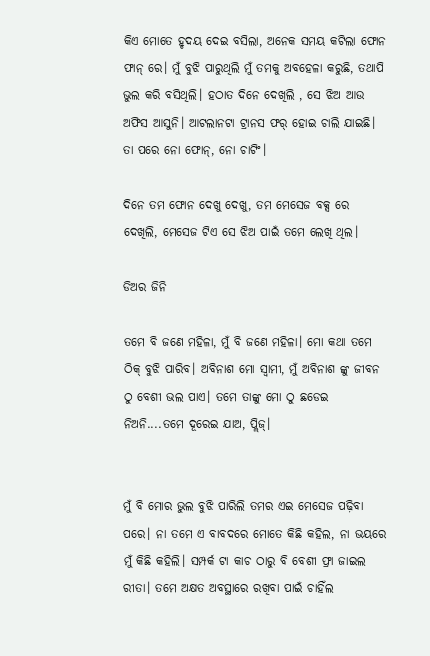କିଏ ମୋତେ ହୃଦୟ ଦେଇ ବସିଲା, ଅନେକ ସମୟ କଟିଲା ଫୋନ ଫାନ୍ ରେ। ମୁଁ ବୁଝି ପାରୁଥିଲି ମୁଁ ତମକୁ ଅବହେଳା କରୁଛି, ତଥାପି ଭୁଲ କରି ବସିଥିଲି। ହଠାତ ଦିନେ ଦେଖିଲି , ସେ ଝିଅ ଆଉ ଅଫିସ ଆସୁନି। ଆଟଲାନଟା ଟ୍ରାନସ ଫର୍ ହୋଇ ଚାଲି ଯାଇଛି। ତା ପରେ ନୋ ଫୋନ୍, ନୋ ଚାଟିଂ।

ଦିନେ ତମ ଫୋନ ଦେଖୁ ଦେଖୁ, ତମ ମେସେଜ ବକ୍ସ ରେ ଦେଖିଲି, ମେସେଜ ଟିଏ ସେ ଝିଅ ପାଇଁ ତମେ ଲେଖି ଥିଲ।

ଡିଅର ଜିନି

ତମେ ବି ଜଣେ ମହିଳା, ମୁଁ ବି ଜଣେ ମହିଳା। ମୋ କଥା ତମେ ଠିକ୍ ବୁଝି ପାରିବ। ଅବିନାଶ ମୋ ସ୍ଵାମୀ, ମୁଁ ଅବିନାଶ ଙ୍କୁ ଜୀବନ ଠୁ ବେଶୀ ଭଲ ପାଏ। ତମେ ତାଙ୍କୁ ମୋ ଠୁ ଛଡେଇ ନିଅନି....ତମେ ଦୂରେଇ ଯାଅ, ପ୍ଲିଜ୍।


ମୁଁ ବି ମୋର ଭୁଲ ବୁଝି ପାରିଲି ତମର ଏଇ ମେସେଜ ପଢ଼ିବା ପରେ। ନା ତମେ ଏ ବାବଦରେ ମୋତେ କିଛି କହିଲ, ନା ଭୟରେ ମୁଁ କିଛି କହିଲି। ସମ୍ପର୍କ ଟା କାଚ ଠାରୁ ବି ବେଶୀ ଫ୍ରା ଜାଇଲ ରୀତା। ତମେ ଅକ୍ଷତ ଅବସ୍ଥାରେ ରଖିବା ପାଇଁ ଚାହିଁଲ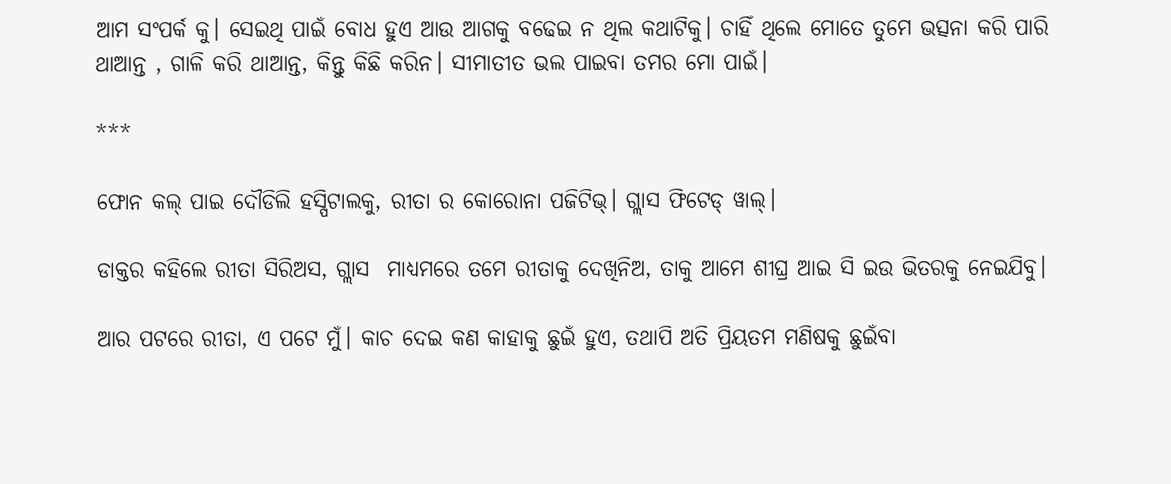ଆମ ସଂପର୍କ କୁ। ସେଇଥି ପାଇଁ ବୋଧ ହୁଏ ଆଉ ଆଗକୁ ବଢେଇ ନ ଥିଲ କଥାଟିକୁ। ଚାହିଁ ଥିଲେ ମୋତେ ତୁମେ ଭତ୍ସନା କରି ପାରି ଥାଆନ୍ତ , ଗାଳି କରି ଥାଆନ୍ତ, କିନ୍ତୁ କିଛି କରିନ। ସୀମାତୀତ ଭଲ ପାଇବା ତମର ମୋ ପାଇଁ।

***

ଫୋନ କଲ୍ ପାଇ ଦୌଡିଲି ହସ୍ପିଟାଲକୁ, ରୀତା ର କୋରୋନା ପଜିଟିଭ୍। ଗ୍ଲାସ ଫିଟେଡ୍ ୱାଲ୍।

ଡାକ୍ତର କହିଲେ ରୀତା ସିରିଅସ, ଗ୍ଲାସ  ମାଧ୍ୟମରେ ତମେ ରୀତାକୁ ଦେଖିନିଅ, ତାକୁ ଆମେ ଶୀଘ୍ର ଆଇ ସି ଇଉ ଭିତରକୁ ନେଇଯିବୁ।

ଆର ପଟରେ ରୀତା, ଏ ପଟେ ମୁଁ। କାଚ ଦେଇ କଣ କାହାକୁ ଛୁଇଁ ହୁଏ, ତଥାପି ଅତି ପ୍ରିୟତମ ମଣିଷକୁ ଛୁଇଁବା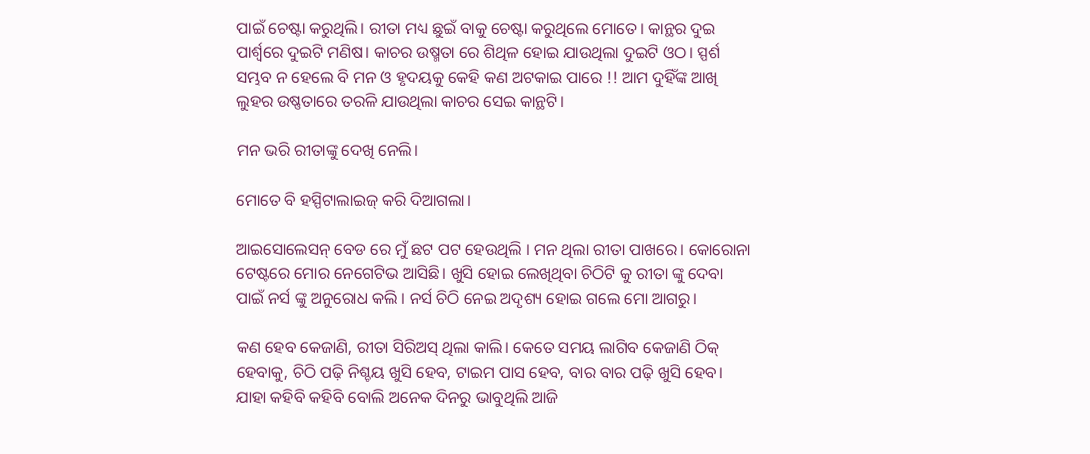ପାଇଁ ଚେଷ୍ଟା କରୁଥିଲି। ରୀତା ମଧ୍ୟ ଛୁଇଁ ବାକୁ ଚେଷ୍ଟା କରୁଥିଲେ ମୋତେ। କାନ୍ଥର ଦୁଇ ପାର୍ଶ୍ଵରେ ଦୁଇଟି ମଣିଷ। କାଚର ଉଷ୍ମତା ରେ ଶିଥିଳ ହୋଇ ଯାଉଥିଲା ଦୁଇଟି ଓଠ। ସ୍ପର୍ଶ ସମ୍ଭବ ନ ହେଲେ ବି ମନ ଓ ହୃଦୟକୁ କେହି କଣ ଅଟକାଇ ପାରେ !! ଆମ ଦୁହିଁଙ୍କ ଆଖି ଲୁହର ଉଷ୍ଣତାରେ ତରଳି ଯାଉଥିଲା କାଚର ସେଇ କାନ୍ଥଟି।

ମନ ଭରି ରୀତାଙ୍କୁ ଦେଖି ନେଲି।

ମୋତେ ବି ହସ୍ପିଟାଲାଇଜ୍ କରି ଦିଆଗଲା।

ଆଇସୋଲେସନ୍ ବେଡ ରେ ମୁଁ ଛଟ ପଟ ହେଉଥିଲି । ମନ ଥିଲା ରୀତା ପାଖରେ। କୋରୋନା ଟେଷ୍ଟରେ ମୋର ନେଗେଟିଭ ଆସିଛି। ଖୁସି ହୋଇ ଲେଖିଥିବା ଚିଠିଟି କୁ ରୀତା ଙ୍କୁ ଦେବା ପାଇଁ ନର୍ସ ଙ୍କୁ ଅନୁରୋଧ କଲି । ନର୍ସ ଚିଠି ନେଇ ଅଦୃଶ୍ୟ ହୋଇ ଗଲେ ମୋ ଆଗରୁ।

କଣ ହେବ କେଜାଣି, ରୀତା ସିରିଅସ୍ ଥିଲା କାଲି। କେତେ ସମୟ ଲାଗିବ କେଜାଣି ଠିକ୍ ହେବାକୁ, ଚିଠି ପଢ଼ି ନିଶ୍ଚୟ ଖୁସି ହେବ, ଟାଇମ ପାସ ହେବ, ବାର ବାର ପଢ଼ି ଖୁସି ହେବ। ଯାହା କହିବି କହିବି ବୋଲି ଅନେକ ଦିନରୁ ଭାବୁଥିଲି ଆଜି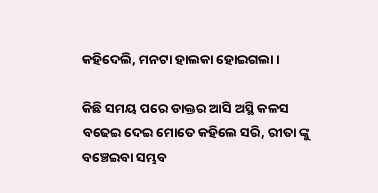କହିଦେଲି, ମନଟା ହାଲକା ହୋଇଗଲା।

କିଛି ସମୟ ପରେ ଡାକ୍ତର ଆସି ଅସ୍ଥି କଳସ ବଢେଇ ଦେଇ ମୋତେ କହିଲେ ସରି, ରୀତା ଙ୍କୁ ବଞ୍ଚେଇବା ସମ୍ଭବ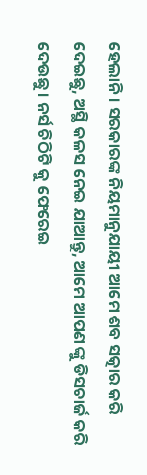ହେଲାନି। ସରକାରଙ୍କ ନିୟମାନୁଯାୟୀ ଆମେ ଶବ ସତ୍କାର କରି ଦେଇଛୁ, ଅସ୍ଥି କଳସ ନେଇ ଯାଆନ୍ତୁ, ଆମେ ଆପଣ ଙ୍କୁ ଡିସଚାର୍ଜ କରି ଦେଉଛୁ। ନର୍ସ ଚିଠିଟି କୁ ଫେରେଇ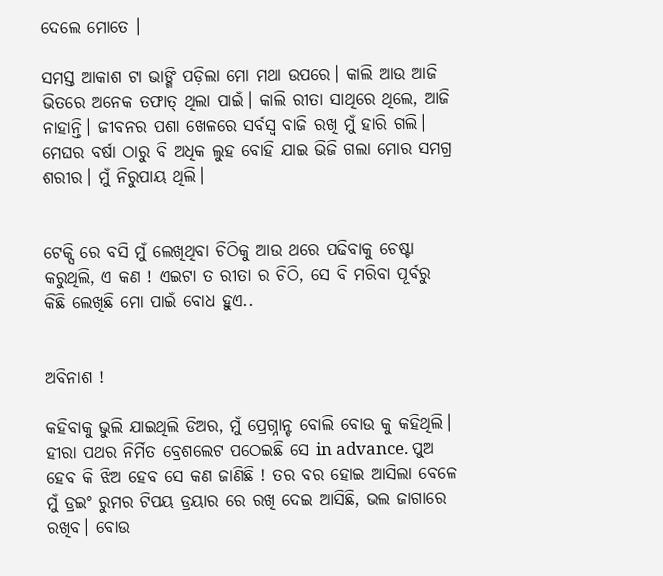ଦେଲେ ମୋତେ ।

ସମସ୍ତ ଆକାଶ ଟା ଭାଙ୍ଗି ପଡ଼ିଲା ମୋ ମଥା ଉପରେ। କାଲି ଆଉ ଆଜି ଭିତରେ ଅନେକ ତଫାତ୍ ଥିଲା ପାଇଁ। କାଲି ରୀତା ସାଥିରେ ଥିଲେ, ଆଜି ନାହାନ୍ତି। ଜୀବନର ପଶା ଖେଳରେ ସର୍ବସ୍ବ ବାଜି ରଖି ମୁଁ ହାରି ଗଲି। ମେଘର ବର୍ଷା ଠାରୁ ବି ଅଧିକ ଲୁହ ବୋହି ଯାଇ ଭିଜି ଗଲା ମୋର ସମଗ୍ର ଶରୀର। ମୁଁ ନିରୁପାୟ ଥିଲି।


ଟେକ୍ସି ରେ ବସି ମୁଁ ଲେଖିଥିବା ଚିଠିକୁ ଆଉ ଥରେ ପଢିବାକୁ ଚେଷ୍ଟା କରୁଥିଲି, ଏ କଣ ! ଏଇଟା ତ ରୀତା ର ଚିଠି, ସେ ବି ମରିବା ପୂର୍ବରୁ କିଛି ଲେଖିଛି ମୋ ପାଇଁ ବୋଧ ହୁଏ..


ଅବିନାଶ !

କହିବାକୁ ଭୁଲି ଯାଇଥିଲି ଡିଅର, ମୁଁ ପ୍ରେଗ୍ନାନ୍ଟ ବୋଲି ବୋଉ କୁ କହିଥିଲି। ହୀରା ପଥର ନିର୍ମିତ ବ୍ରେଶଲେଟ ପଠେଇଛି ସେ in advance. ପୁଅ ହେବ କି ଝିଅ ହେବ ସେ କଣ ଜାଣିଛି ! ତର ବର ହୋଇ ଆସିଲା ବେଳେ ମୁଁ ଡ୍ରଇଂ ରୁମର ଟିପୟ ଡ୍ରୟାର ରେ ରଖି ଦେଇ ଆସିଛି, ଭଲ ଜାଗାରେ ରଖିବ। ବୋଉ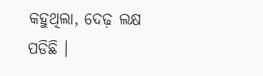କହୁଥିଲା, ଦେଢ଼ ଲକ୍ଷ ପଡିଛି ।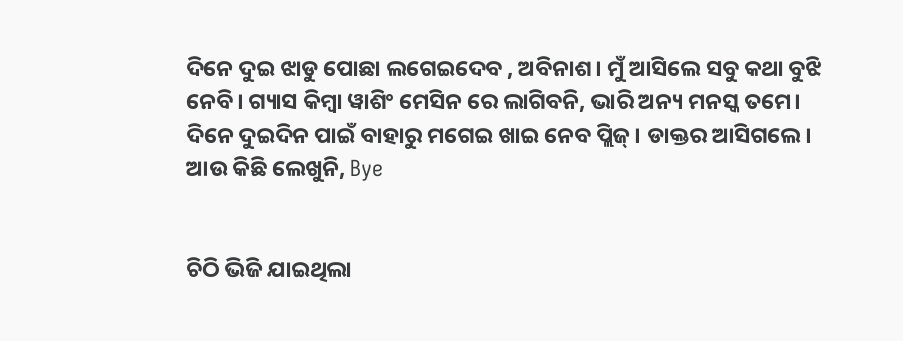ଦିନେ ଦୁଇ ଝାଡୁ ପୋଛା ଲଗେଇଦେବ , ଅବିନାଶ। ମୁଁ ଆସିଲେ ସବୁ କଥା ବୁଝି ନେବି। ଗ୍ୟାସ କିମ୍ବା ୱାଶିଂ ମେସିନ ରେ ଲାଗିବନି, ଭାରି ଅନ୍ୟ ମନସ୍କ ତମେ। ଦିନେ ଦୁଇଦିନ ପାଇଁ ବାହାରୁ ମଗେଇ ଖାଇ ନେବ ପ୍ଲିଜ୍। ଡାକ୍ତର ଆସିଗଲେ। ଆଉ କିଛି ଲେଖୁନି, Bye


ଚିଠି ଭିଜି ଯାଇଥିଲା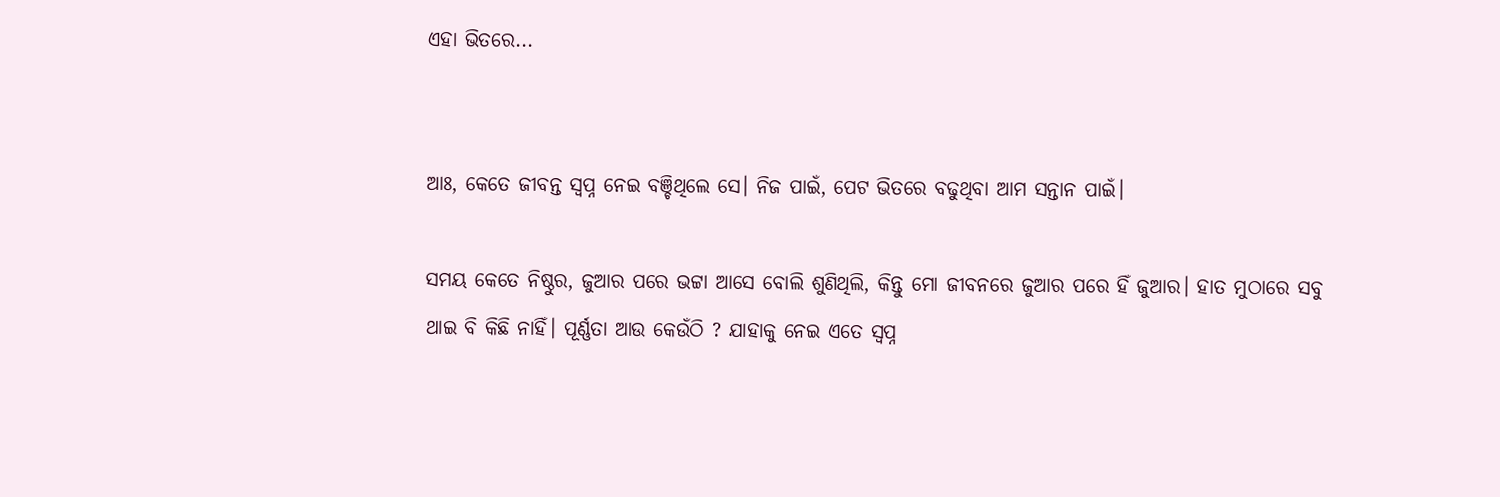ଏହା ଭିତରେ...


ଆଃ, କେତେ ଜୀବନ୍ତ ସ୍ବପ୍ନ ନେଇ ବଞ୍ଚିଥିଲେ ସେ। ନିଜ ପାଇଁ, ପେଟ ଭିତରେ ବଢୁଥିବା ଆମ ସନ୍ତାନ ପାଇଁ।

ସମୟ କେତେ ନିଷ୍ଠୁର, ଜୁଆର ପରେ ଭଟ୍ଟା ଆସେ ବୋଲି ଶୁଣିଥିଲି, କିନ୍ତୁ ମୋ ଜୀବନରେ ଜୁଆର ପରେ ହିଁ ଜୁଆର। ହାତ ମୁଠାରେ ସବୁ ଥାଇ ବି କିଛି ନାହିଁ। ପୂର୍ଣ୍ଣତା ଆଉ କେଉଁଠି ? ଯାହାକୁ ନେଇ ଏତେ ସ୍ବପ୍ନ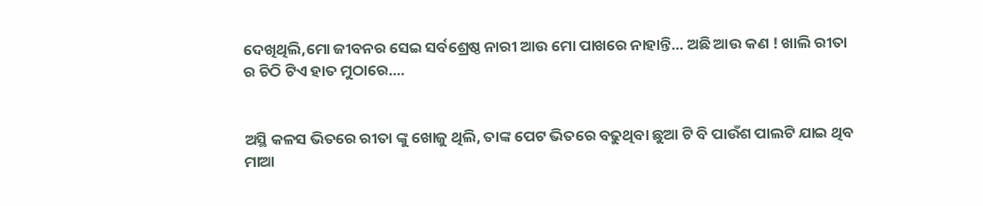ଦେଖିଥିଲି,ମୋ ଜୀବନର ସେଇ ସର୍ବଶ୍ରେଷ୍ଠ ନାରୀ ଆଉ ମୋ ପାଖରେ ନାହାନ୍ତି... ଅଛି ଆଉ କଣ ! ଖାଲି ରୀତା ର ଚିଠି ଟିଏ ହାତ ମୁଠାରେ....


ଅସ୍ଥି କଳସ ଭିତରେ ରୀତା ଙ୍କୁ ଖୋଜୁ ଥିଲି, ତାଙ୍କ ପେଟ ଭିତରେ ବଢୁଥିବା ଛୁଆ ଟି ବି ପାଉଁଶ ପାଲଟି ଯାଇ ଥିବ ମାଆ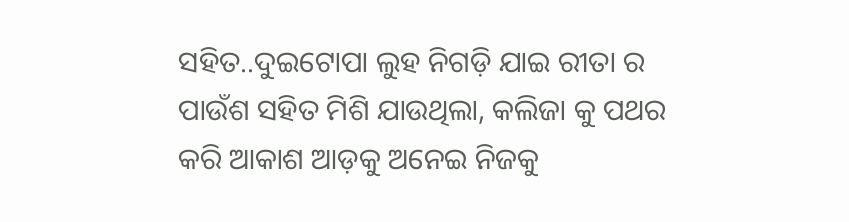ସହିତ..ଦୁଇଟୋପା ଲୁହ ନିଗଡ଼ି ଯାଇ ରୀତା ର ପାଉଁଶ ସହିତ ମିଶି ଯାଉଥିଲା, କଲିଜା କୁ ପଥର କରି ଆକାଶ ଆଡ଼କୁ ଅନେଇ ନିଜକୁ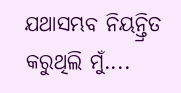ଯଥାସମ୍ଭବ ନିୟନ୍ତ୍ରିତ କରୁଥିଲି ମୁଁ....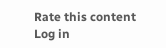Rate this content
Log in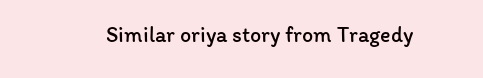Similar oriya story from Tragedy